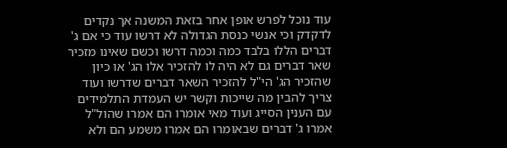עוד נוכל לפרש אופן אחר בזאת המשנה אך נקדים לדקדק וכי אנשי כנסת הגדולה לא דרשו עוד כי אם ג' דברים הללו בלבד כמה וכמה דרשו וכשם שאינו מזכיר שאר דברים גם לא היה לו להזכיר אלו הג' או כיון שהזכיר הג' הי"ל להזכיר השאר דברים שדרשו ועוד צריך להבין מה שייכות וקשר יש העמדת התלמידים עם הענין הסייג ועוד מאי אומרו הם אמרו שהול"ל אמרו ג' דברים שבאומרו הם אמרו משמע הם ולא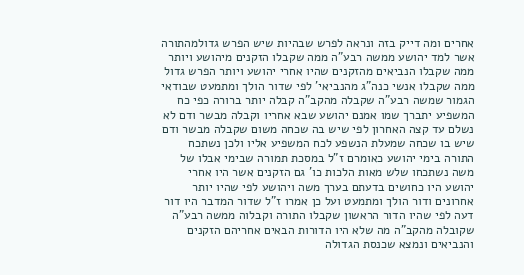אחרים ומה דייק בזה ונראה לפרש שבהיות שיש הפרש גדולמהתורה אשר למד יהושע ממשה רבע"ה ממה שקבלו הזקנים מיהושע ויותר ממה שקבלו הנביאים מהזקנים שהיו אחרי יהושע ויותר הפרש גדול ממה שקבלו אנשי כנה"ג מהנביאי' לפי שדור הולך ומתמעט שבודאי הגמור שמשה רבע"ה שקבלה מהקב"ה קבלה יותר ברורה כפי כח המשפיע יתברך שמו אמנם יהושע שבא אחריו וקבלה מבשר ודם לא נשלם עד קצה האחרון לפי שיש בה שכחה משום שקבלה מבשר ודם שיש בו שכחה שמעלת הנשפע לכח המשפיע אליו ולכן נשתכח התורה בימי יהושע כאומרם ז"ל במסכת תמורה שבימי אבלו של משה נשתכחו שלש מאות הלכות כו' גם הזקנים אשר היו אחרי יהושע היו כחושים בדעתם בערך משה ויהושע לפי שהיו יותר אחרונים ודור הולך ומתמעט ועל כן אמרו ז"ל שדור המדבר היו דור דעה לפי שהיו הדור הראשון שקבלו התורה וקבלוה ממשה רבע"ה שקובלה מהקב"ה מה שלא היו הדורות הבאים אחריהם הזקנים והנביאים ונמצא שכנסת הגדולה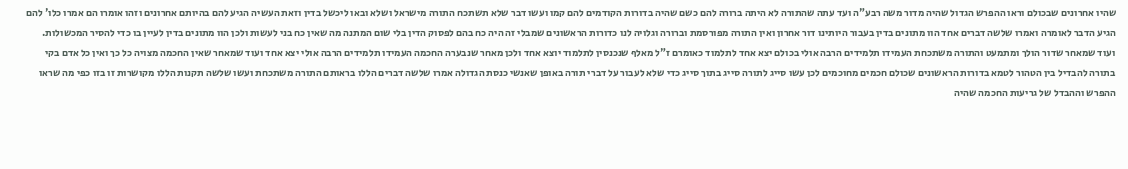שהיו אחרונים שבכולם וראו ההפרש הגדול שהיה מדור משה רבע"ה ועד עתה שהתורה לא היתה ברורה להם כשם שהיה בדורות הקודמים להם קמו ועשו דבר שלא תשתכח התורה מישראל ושלא ובאו ליכשל בדין וזאת העשיה הגיע להם בהיותם אחרונים וזהו אומרו הם אמרו כלו' להם הגיע הדבר לאומרה ואמרו שלשה דברים אחד הוו מתונים בדין בעבור היותינו דור אחרון ואין התורה מפורסמת וברורה וגלויה לנו כדורות הראשונים שמבלי זה היה כח בהם לפסוק הדין בלי שום המתנה מה שאין כח בני לעשות ולכן הוו מתונים בדין לעיין בו כדי להסיר המכשולות. ועוד שמאחר שדור הולך ומתמעט והתורה משתכחת העמידו תלמידים הרבה אולי בכולם יצא אחד לתלמוד כאומרם ז"ל מאלף שנכנסין לתלמוד יוצא אחד ולכן מאחר שנבערה החכמה העמידו תלמידים הרבה אולי יצא אחד ועוד שמאחר שאין החכמה מצויה כל כך ואין כל אדם בקי בתורה להבדיל בין הטהור לטמא בדורות הראשונים שכולם חכמים מחוכמים לכן עשו סייג לתורה סייג בתוך סייג כדי שלא לעבור על דברי תורה באופן שאנשי כנסת הגדולה אמרו שלשה דברים הללו בראותם התורה משתכחת ועשו שלשה תקנות הללו מקושרות זו בזו כפי מה שראו ההפרש וההבדל של גריעות החכמה שהיה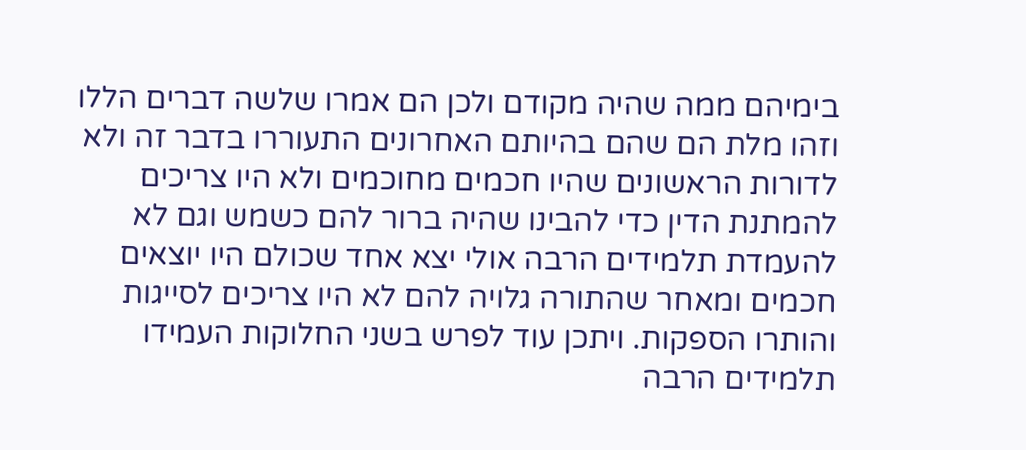בימיהם ממה שהיה מקודם ולכן הם אמרו שלשה דברים הללו וזהו מלת הם שהם בהיותם האחרונים התעוררו בדבר זה ולא לדורות הראשונים שהיו חכמים מחוכמים ולא היו צריכים להמתנת הדין כדי להבינו שהיה ברור להם כשמש וגם לא להעמדת תלמידים הרבה אולי יצא אחד שכולם היו יוצאים חכמים ומאחר שהתורה גלויה להם לא היו צריכים לסייגות והותרו הספקות. ויתכן עוד לפרש בשני החלוקות העמידו תלמידים הרבה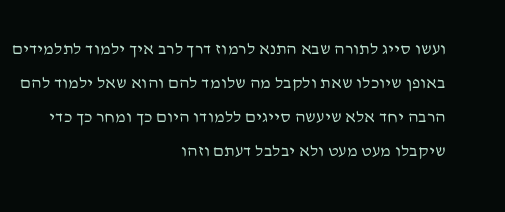ועשו סייג לתורה שבא התנא לרמוז דרך לרב איך ילמוד לתלמידים באופן שיוכלו שאת ולקבל מה שלומד להם והוא שאל ילמוד להם הרבה יחד אלא שיעשה סייגים ללמודו היום כך ומחר כך כדי שיקבלו מעט מעט ולא יבלבל דעתם וזהו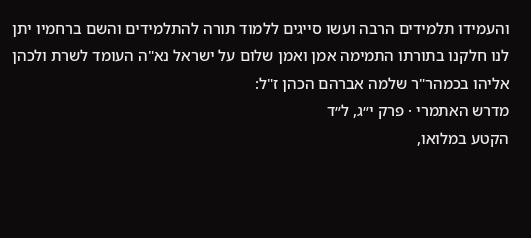והעמידו תלמידים הרבה ועשו סייגים ללמוד תורה להתלמידים והשם ברחמיו יתן לנו חלקנו בתורתו התמימה אמן ואמן שלום על ישראל נא"ה העומד לשרת ולכהן אליהו בכמהר"ר שלמה אברהם הכהן ז"ל:
מדרש האתמרי · פרק י״ג, ל״ד
הקטע במלואו,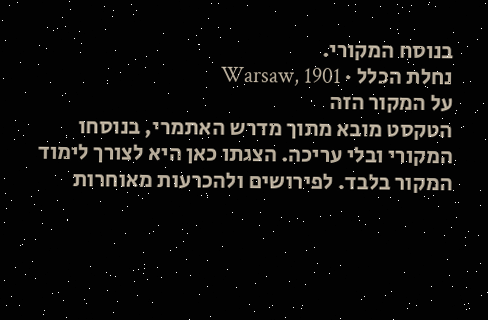בנוסח המקורי.
נחלת הכלל · Warsaw, 1901
על המקור הזה
הטקסט מובא מתוך מדרש האתמרי, בנוסחו המקורי ובלי עריכה. הצגתו כאן היא לצורך לימוד המקור בלבד. לפירושים ולהכרעות מאוחרות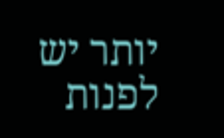יותר יש לפנות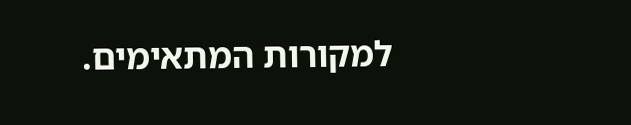למקורות המתאימים.